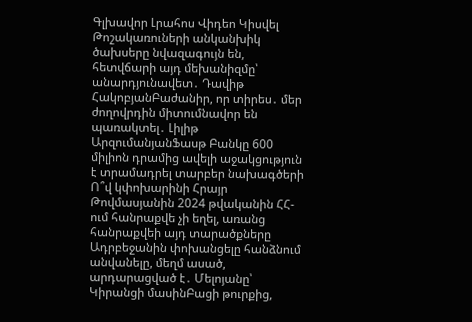Գլխավոր Լրահոս Վիդեո Կիսվել
Թոշակառուների անկանխիկ ծախսերը նվազագույն են, հետվճարի այդ մեխանիզմը՝ անարդյունավետ․ Դավիթ ՀակոբյանԲաժանիր, որ տիրես․ մեր ժողովրդին միտումնավոր են պառակտել․ Լիլիթ ԱրզումանյանՖասթ Բանկը 600 միլիոն դրամից ավելի աջակցություն է տրամադրել տարբեր նախագծերի Ո՞վ կփոխարինի Հրայր Թովմասյանին 2024 թվականին ՀՀ-ում հանրաքվե չի եղել, առանց հանրաքվեի այդ տարածքները Ադրբեջանին փոխանցելը հանձնում անվանելը, մեղմ ասած, արդարացված է․ Մելոյանը՝ Կիրանցի մասինԲացի թուրքից,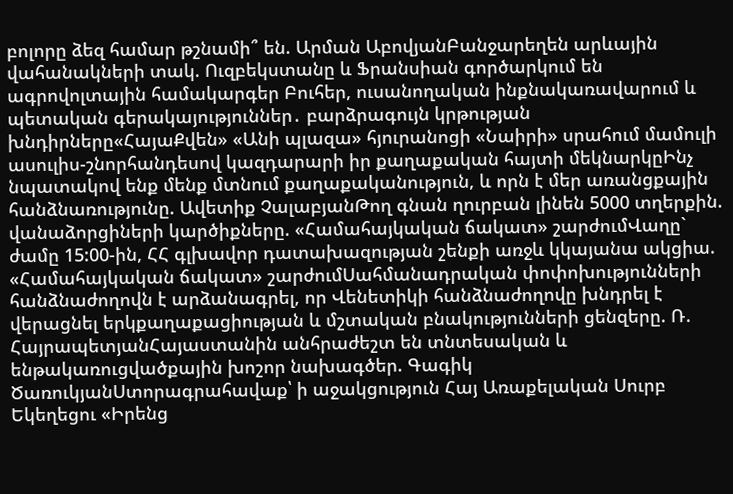բոլորը ձեզ համար թշնամի՞ են. Արման ԱբովյանԲանջարեղեն արևային վահանակների տակ. Ուզբեկստանը և Ֆրանսիան գործարկում են ագրովոլտային համակարգեր Բուհեր, ուսանողական ինքնակառավարում և պետական գերակայություններ․ բարձրագույն կրթության խնդիրները«ՀայաՔվեն» «Անի պլազա» հյուրանոցի «Նաիրի» սրահում մամուլի ասուլիս-շնորհանդեսով կազդարարի իր քաղաքական հայտի մեկնարկըԻնչ նպատակով ենք մենք մտնում քաղաքականություն, և որն է մեր առանցքային հանձնառությունը. Ավետիք ՉալաբյանԹող գնան ղուրբան լինեն 5000 տղերքին. վանաձորցիների կարծիքները. «Համահայկական ճակատ» շարժումՎաղը` ժամը 15:00-ին, ՀՀ գլխավոր դատախազության շենքի առջև կկայանա ակցիա. «Համահայկական ճակատ» շարժումՍահմանադրական փոփոխությունների հանձնաժողովն է արձանագրել, որ Վենետիկի հանձնաժողովը խնդրել է վերացնել երկքաղաքացիության և մշտական բնակությունների ցենզերը. Ռ. ՀայրապետյանՀայաստանին անհրաժեշտ են տնտեսական և ենթակառուցվածքային խոշոր նախագծեր. Գագիկ ԾառուկյանՍտորագրահավաք՝ ի աջակցություն Հայ Առաքելական Սուրբ Եկեղեցու «Իրենց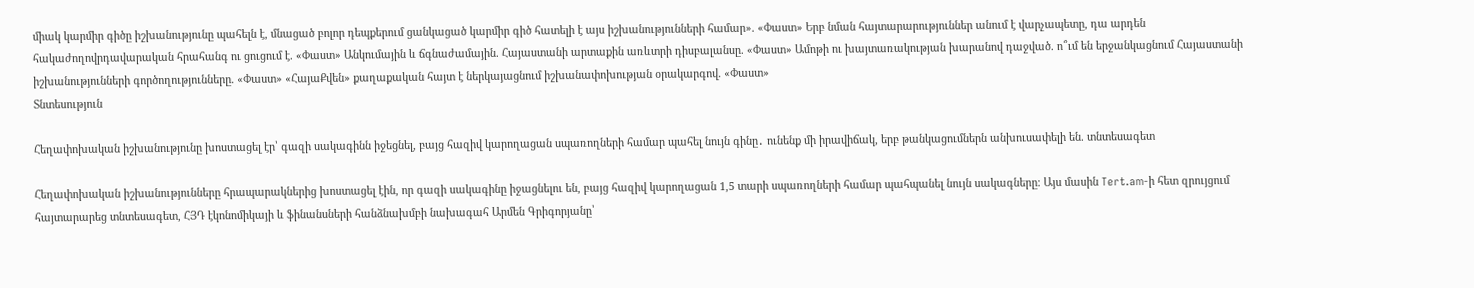միակ կարմիր գիծը իշխանությունը պահելն է, մնացած բոլոր դեպքերում ցանկացած կարմիր գիծ հատելի է այս իշխանությունների համար». «Փաստ» Երբ նման հայտարարություններ անում է վարչապետը, դա արդեն հակաժողովրդավարական հրահանգ ու ցուցում է. «Փաստ» Անկումային և ճգնաժամային. Հայաստանի արտաքին առևտրի դիսբալանսը. «Փաստ» Ամոթի ու խայտառակության խարանով դաջված. ո՞ւմ են երջանկացնում Հայաստանի իշխանությունների գործողությունները. «Փաստ» «ՀայաՔվեն» քաղաքական հայտ է ներկայացնում իշխանափոխության օրակարգով. «Փաստ»
Տնտեսություն

Հեղափոխական իշխանությունը խոստացել էր՝ գազի սակագինն իջեցնել, բայց հազիվ կարողացան սպառողների համար պահել նույն գինը․ ունենք մի իրավիճակ, երբ թանկացումներն անխուսափելի են. տնտեսագետ

Հեղափոխական իշխանությունները հրապարակներից խոստացել էին, որ գազի սակագինը իջացնելու են, բայց հազիվ կարողացան 1,5 տարի սպառողների համար պահպանել նույն սակագները։ Այս մասին Tert.am-ի հետ զրույցում հայտարարեց տնտեսագետ, ՀՅԴ էկոնոմիկայի և ֆինանսների հանձնախմբի նախագահ Արմեն Գրիգորյանը՝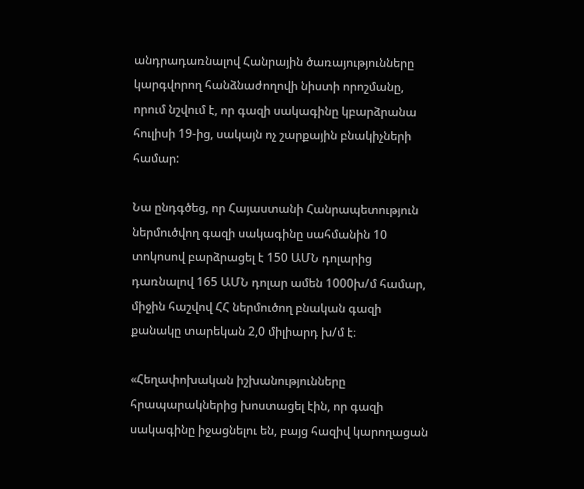անդրադառնալով Հանրային ծառայությունները կարգվորող հանձնաժողովի նիստի որոշմանը, որում նշվում է, որ գազի սակագինը կբարձրանա հուլիսի 19-ից, սակայն ոչ շարքային բնակիչների համար:

Նա ընդգծեց, որ Հայաստանի Հանրապետություն ներմուծվող գազի սակագինը սահմանին 10 տոկոսով բարձրացել է 150 ԱՄՆ դոլարից դառնալով 165 ԱՄՆ դոլար ամեն 1000խ/մ համար, միջին հաշվով ՀՀ ներմուծող բնական գազի քանակը տարեկան 2,0 միլիարդ խ/մ է։

«Հեղափոխական իշխանությունները հրապարակներից խոստացել էին, որ գազի սակագինը իջացնելու են, բայց հազիվ կարողացան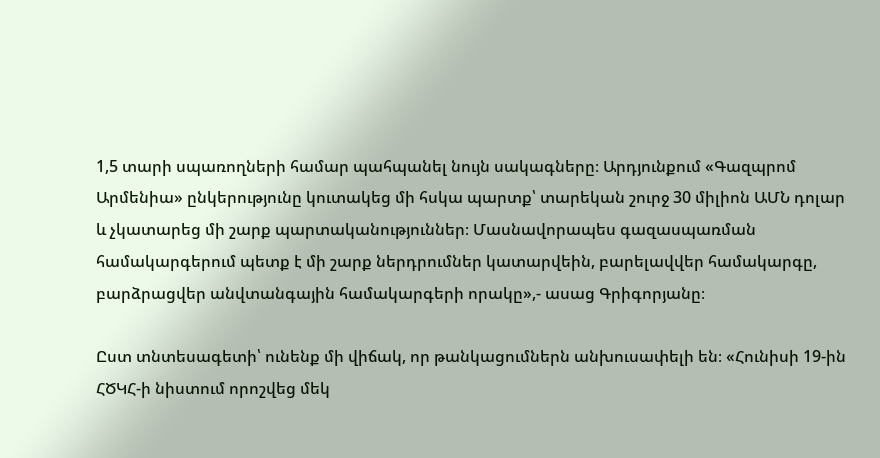1,5 տարի սպառողների համար պահպանել նույն սակագները։ Արդյունքում «Գազպրոմ Արմենիա» ընկերությունը կուտակեց մի հսկա պարտք՝ տարեկան շուրջ 30 միլիոն ԱՄՆ դոլար և չկատարեց մի շարք պարտականություններ։ Մասնավորապես գազասպառման համակարգերում պետք է մի շարք ներդրումներ կատարվեին, բարելավվեր համակարգը, բարձրացվեր անվտանգային համակարգերի որակը»,- ասաց Գրիգորյանը։

Ըստ տնտեսագետի՝ ունենք մի վիճակ, որ թանկացումներն անխուսափելի են։ «Հունիսի 19-ին ՀԾԿՀ-ի նիստում որոշվեց մեկ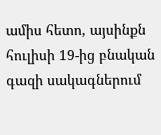ամիս հետո, այսինքն հուլիսի 19-ից բնական գազի սակագներում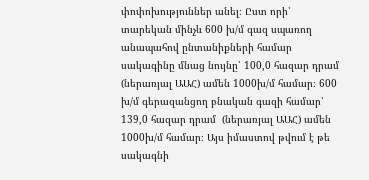փոփոխություններ անել։ Ըստ որի՝ տարեկան մինչև 600 խ/մ գազ սպառող անապահով ընտանիքների համար սակագինը մնաց նույնը՝ 100,0 հազար դրամ (ներառյալ ԱԱՀ) ամեն 1000խ/մ համար։ 600 խ/մ գերազանցող բնական գազի համար՝ 139,0 հազար դրամ  (ներառյալ ԱԱՀ) ամեն 1000խ/մ համար։ Այս իմաստով թվում է թե սակագնի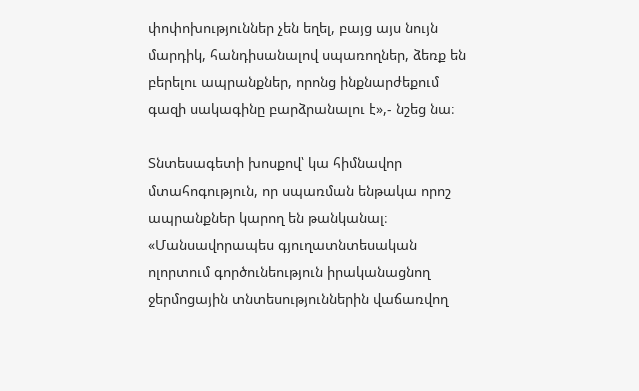փոփոխություններ չեն եղել, բայց այս նույն մարդիկ, հանդիսանալով սպառողներ, ձեռք են բերելու ապրանքներ, որոնց ինքնարժեքում գազի սակագինը բարձրանալու է»,- նշեց նա։

Տնտեսագետի խոսքով՝ կա հիմնավոր մտահոգություն, որ սպառման ենթակա որոշ ապրանքներ կարող են թանկանալ։ «Մանսավորապես գյուղատնտեսական ոլորտում գործունեություն իրականացնող ջերմոցային տնտեսություններին վաճառվող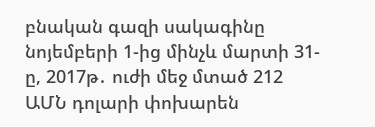բնական գազի սակագինը նոյեմբերի 1-ից մինչև մարտի 31-ը, 2017թ․ ուժի մեջ մտած 212 ԱՄՆ դոլարի փոխարեն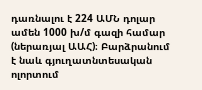դառնալու է 224 ԱՄՆ դոլար ամեն 1000 խ/մ գազի համար (ներառյալ ԱԱՀ)։ Բարձրանում է նաև գյուղատնտեսական ոլորտում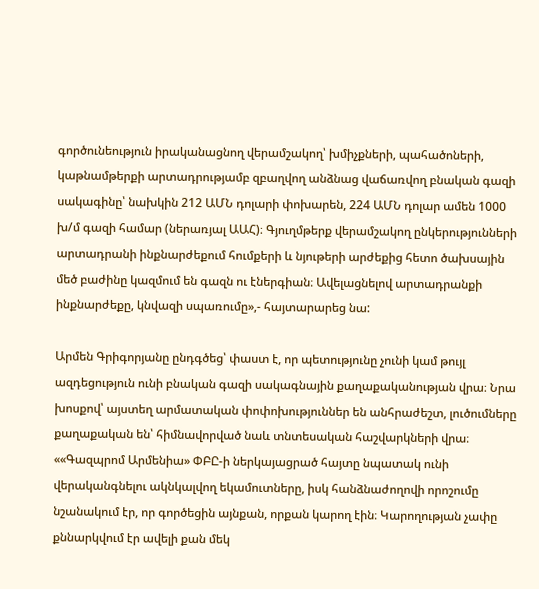գործունեություն իրականացնող վերամշակող՝ խմիչքների, պահածոների, կաթնամթերքի արտադրությամբ զբաղվող անձնաց վաճառվող բնական գազի սակագինը՝ նախկին 212 ԱՄՆ դոլարի փոխարեն, 224 ԱՄՆ դոլար ամեն 1000 խ/մ գազի համար (ներառյալ ԱԱՀ)։ Գյուղմթերք վերամշակող ընկերությունների արտադրանի ինքնարժեքում հումքերի և նյութերի արժեքից հետո ծախսային մեծ բաժինը կազմում են գազն ու էներգիան։ Ավելացնելով արտադրանքի ինքնարժեքը, կնվազի սպառումը»,- հայտարարեց նա:

Արմեն Գրիգորյանը ընդգծեց՝ փաստ է, որ պետությունը չունի կամ թույլ ազդեցություն ունի բնական գազի սակագնային քաղաքականության վրա։ Նրա խոսքով՝ այստեղ արմատական փոփոխություններ են անհրաժեշտ, լուծումները քաղաքական են՝ հիմնավորված նաև տնտեսական հաշվարկների վրա։ ««Գազպրոմ Արմենիա» ՓԲԸ-ի ներկայացրած հայտը նպատակ ունի վերականգնելու ակնկալվող եկամուտները, իսկ հանձնաժողովի որոշումը նշանակում էր, որ գործեցին այնքան, որքան կարող էին։ Կարողության չափը քննարկվում էր ավելի քան մեկ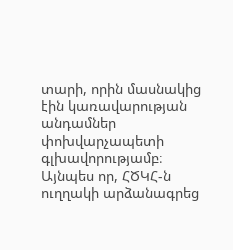տարի, որին մասնակից էին կառավարության անդամներ փոխվարչապետի գլխավորությամբ։ Այնպես որ, ՀԾԿՀ-ն ուղղակի արձանագրեց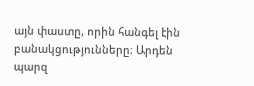այն փաստը, որին հանգել էին բանակցությունները։ Արդեն պարզ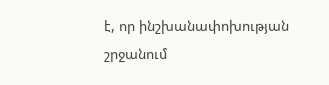է, որ ինշխանափոխության շրջանում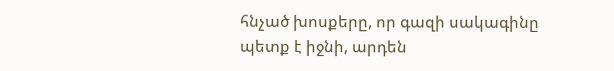հնչած խոսքերը, որ գազի սակագինը պետք է իջնի, արդեն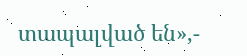տապալված են»,-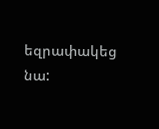եզրափակեց նա: